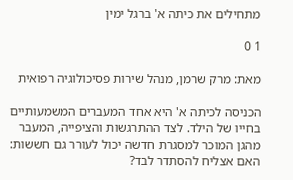מתחילים את כיתה א' ברגל ימין

1 0

מאת: מרק שרמן, מנהל שירות פסיכולוגיה רפואית

הכניסה לכיתה א' היא אחד המעברים המשמעותיים בחייו של הילד. לצד ההתרגשות והציפייה, המעבר מהגן המוכר למסגרת חדשה יכול לעורר גם חששות: האם אצליח להסתדר לבד?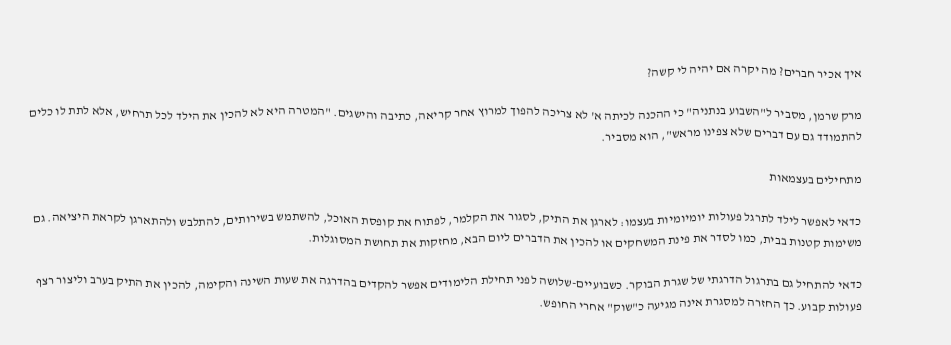איך אכיר חברים? מה יקרה אם יהיה לי קשה?

מרק שרמן, מסביר ל"השבוע בנתניה" כי ההכנה לכיתה א' לא צריכה להפוך למרוץ אחר קריאה, כתיבה והישגים. "המטרה היא לא להכין את הילד לכל תרחיש, אלא לתת לו כלים להתמודד גם עם דברים שלא צפינו מראש", הוא מסביר.

מתחילים בעצמאות

כדאי לאפשר לילד לתרגל פעולות יומיומיות בעצמו: לארגן את התיק, לסגור את הקלמר, לפתוח את קופסת האוכל, להשתמש בשירותים, להתלבש ולהתארגן לקראת היציאה. גם משימות קטנות בבית, כמו לסדר את פינת המשחקים או להכין את הדברים ליום הבא, מחזקות את תחושת המסוגלות.

כדאי להתחיל גם בתרגול הדרגתי של שגרת הבוקר. כשבועיים-שלושה לפני תחילת הלימודים אפשר להקדים בהדרגה את שעות השינה והקימה, להכין את התיק בערב וליצור רצף פעולות קבוע. כך החזרה למסגרת אינה מגיעה כ"שוק" אחרי החופש.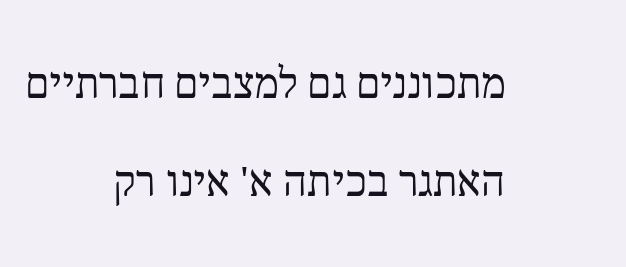מתכוננים גם למצבים חברתיים

האתגר בכיתה א' אינו רק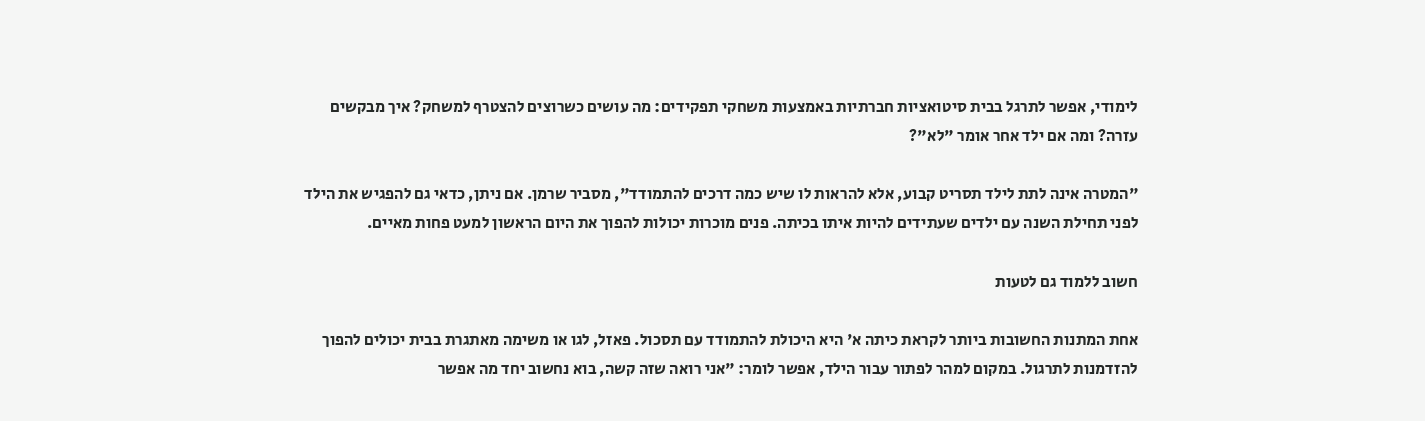לימודי, אפשר לתרגל בבית סיטואציות חברתיות באמצעות משחקי תפקידים: מה עושים כשרוצים להצטרף למשחק? איך מבקשים עזרה? ומה אם ילד אחר אומר "לא"?

"המטרה אינה לתת לילד תסריט קבוע, אלא להראות לו שיש כמה דרכים להתמודד", מסביר שרמן. אם ניתן, כדאי גם להפגיש את הילד לפני תחילת השנה עם ילדים שעתידים להיות איתו בכיתה. פנים מוכרות יכולות להפוך את היום הראשון למעט פחות מאיים.

חשוב ללמוד גם לטעות

אחת המתנות החשובות ביותר לקראת כיתה א' היא היכולת להתמודד עם תסכול. פאזל, לגו או משימה מאתגרת בבית יכולים להפוך להזדמנות לתרגול. במקום למהר לפתור עבור הילד, אפשר לומר: "אני רואה שזה קשה, בוא נחשוב יחד מה אפשר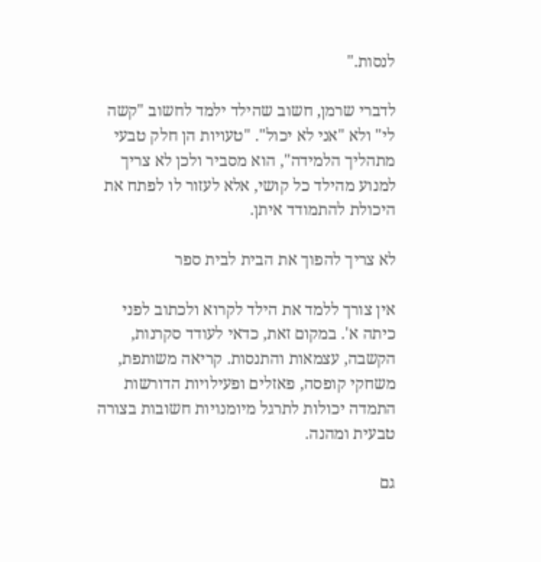לנסות."

לדברי שרמן, חשוב שהילד ילמד לחשוב "קשה לי" ולא "אני לא יכול". "טעויות הן חלק טבעי מתהליך הלמידה", הוא מסביר ולכן לא צריך למנוע מהילד כל קושי, אלא לעזור לו לפתח את היכולת להתמודד איתן.

לא צריך להפוך את הבית לבית ספר

אין צורך ללמד את הילד לקרוא ולכתוב לפני כיתה א'. במקום זאת, כדאי לעודד סקרנות, הקשבה, עצמאות והתנסות. קריאה משותפת, משחקי קופסה, פאזלים ופעילויות הדורשות התמדה יכולות לתרגל מיומנויות חשובות בצורה טבעית ומהנה.

גם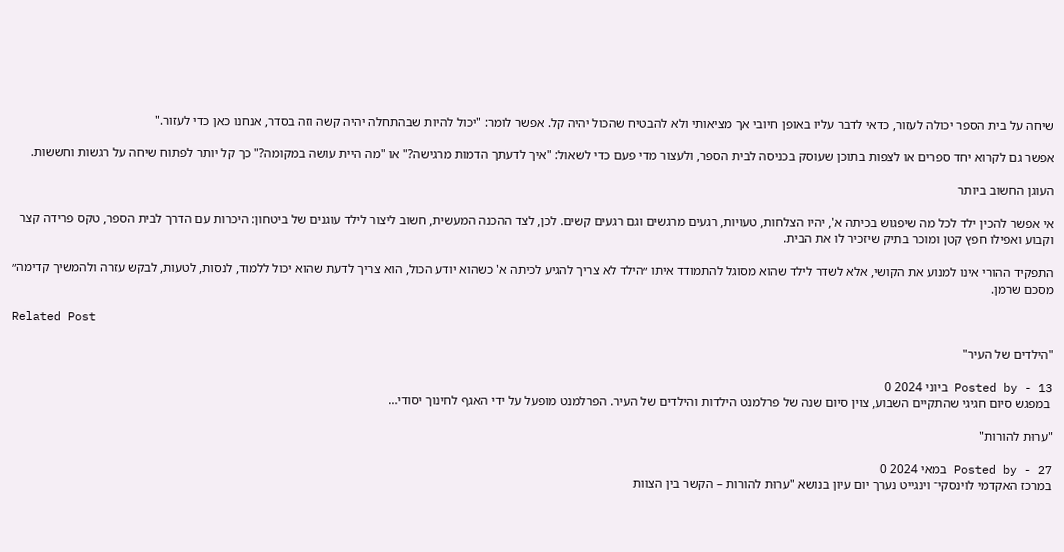שיחה על בית הספר יכולה לעזור, כדאי לדבר עליו באופן חיובי אך מציאותי ולא להבטיח שהכול יהיה קל. אפשר לומר: "יכול להיות שבהתחלה יהיה קשה וזה בסדר, אנחנו כאן כדי לעזור."

אפשר גם לקרוא יחד ספרים או לצפות בתוכן שעוסק בכניסה לבית הספר, ולעצור מדי פעם כדי לשאול: "איך לדעתך הדמות מרגישה?" או "מה היית עושה במקומה?" כך קל יותר לפתוח שיחה על רגשות וחששות.

העוגן החשוב ביותר

אי אפשר להכין ילד לכל מה שיפגוש בכיתה א', יהיו הצלחות, טעויות, רגעים מרגשים וגם רגעים קשים. לכן, לצד ההכנה המעשית, חשוב ליצור לילד עוגנים של ביטחון: היכרות עם הדרך לבית הספר, טקס פרידה קצר וקבוע ואפילו חפץ קטן ומוכר בתיק שיזכיר לו את הבית.

התפקיד ההורי אינו למנוע את הקושי, אלא לשדר לילד שהוא מסוגל להתמודד איתו ״הילד לא צריך להגיע לכיתה א' כשהוא יודע הכול, הוא צריך לדעת שהוא יכול ללמוד, לנסות, לטעות, לבקש עזרה ולהמשיך קדימה״ מסכם שרמן.

Related Post

"הילדים של העיר"

Posted by - 13 ביוני 2024 0
 במפגש סיום חגיגי שהתקיים השבוע, צוין סיום שנה של פרלמנט הילדות והילדים של העיר. הפרלמנט מופעל על ידי האגף לחינוך יסודי…

"ערוּת להורות"

Posted by - 27 במאי 2024 0
במרכז האקדמי לוינסקי־ וינגייט נערך יום עיון בנושא "ערוּת להורות – הקשר בין הצוות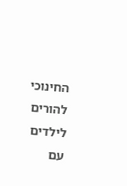החינוכי להורים לילדים עם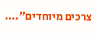צרכים מיוחדים".…